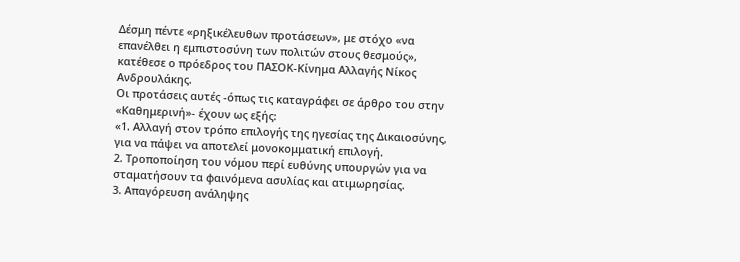Δέσμη πέντε «ρηξικέλευθων προτάσεων», με στόχο «να επανέλθει η εμπιστοσύνη των πολιτών στους θεσμούς», κατέθεσε ο πρόεδρος του ΠΑΣΟΚ-Κίνημα Αλλαγής Νίκος Ανδρουλάκης.
Οι προτάσεις αυτές -όπως τις καταγράφει σε άρθρο του στην «Καθημερινή»- έχουν ως εξής:
«1. Αλλαγή στον τρόπο επιλογής της ηγεσίας της Δικαιοσύνης, για να πάψει να αποτελεί μονοκομματική επιλογή.
2. Τροποποίηση του νόμου περί ευθύνης υπουργών για να σταματήσουν τα φαινόμενα ασυλίας και ατιμωρησίας.
3. Απαγόρευση ανάληψης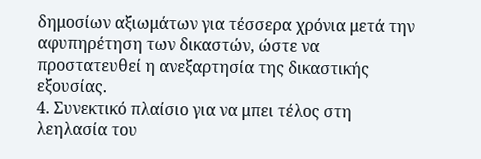δημοσίων αξιωμάτων για τέσσερα χρόνια μετά την αφυπηρέτηση των δικαστών, ώστε να προστατευθεί η ανεξαρτησία της δικαστικής εξουσίας.
4. Συνεκτικό πλαίσιο για να μπει τέλος στη λεηλασία του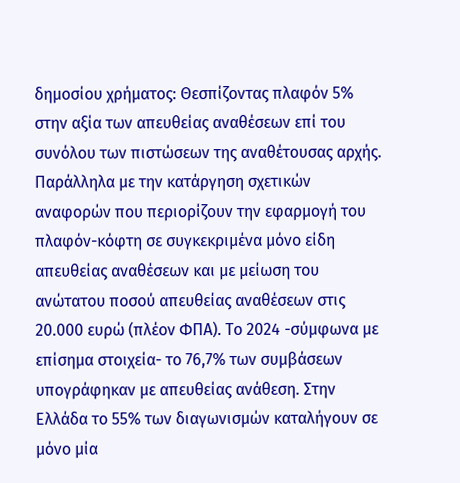δημοσίου χρήματος: Θεσπίζοντας πλαφόν 5% στην αξία των απευθείας αναθέσεων επί του συνόλου των πιστώσεων της αναθέτουσας αρχής. Παράλληλα με την κατάργηση σχετικών αναφορών που περιορίζουν την εφαρμογή του πλαφόν-κόφτη σε συγκεκριμένα μόνο είδη απευθείας αναθέσεων και με μείωση του ανώτατου ποσού απευθείας αναθέσεων στις 20.000 ευρώ (πλέον ΦΠΑ). Το 2024 -σύμφωνα με επίσημα στοιχεία- το 76,7% των συμβάσεων υπογράφηκαν με απευθείας ανάθεση. Στην Ελλάδα το 55% των διαγωνισμών καταλήγουν σε μόνο μία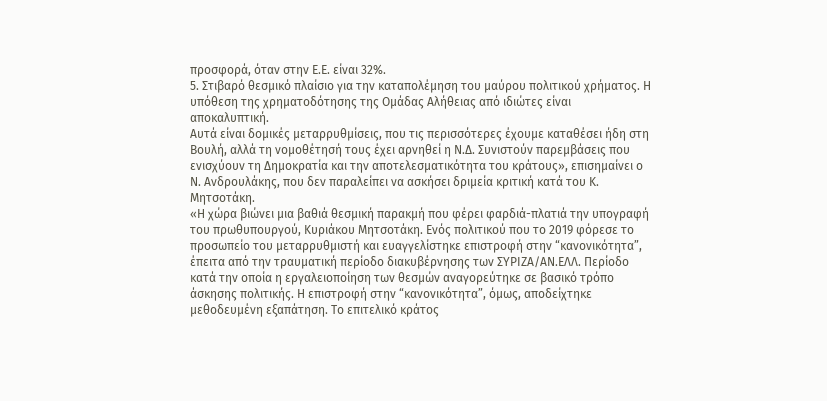προσφορά, όταν στην Ε.Ε. είναι 32%.
5. Στιβαρό θεσμικό πλαίσιο για την καταπολέμηση του μαύρου πολιτικού χρήματος. Η υπόθεση της χρηματοδότησης της Ομάδας Αλήθειας από ιδιώτες είναι αποκαλυπτική.
Αυτά είναι δομικές μεταρρυθμίσεις, που τις περισσότερες έχουμε καταθέσει ήδη στη Βουλή, αλλά τη νομοθέτησή τους έχει αρνηθεί η Ν.Δ. Συνιστούν παρεμβάσεις που ενισχύουν τη Δημοκρατία και την αποτελεσματικότητα του κράτους», επισημαίνει ο Ν. Ανδρουλάκης, που δεν παραλείπει να ασκήσει δριμεία κριτική κατά του Κ. Μητσοτάκη.
«Η χώρα βιώνει μια βαθιά θεσμική παρακμή που φέρει φαρδιά-πλατιά την υπογραφή του πρωθυπουργού, Κυριάκου Μητσοτάκη. Ενός πολιτικού που το 2019 φόρεσε το προσωπείο του μεταρρυθμιστή και ευαγγελίστηκε επιστροφή στην “κανονικότητα”, έπειτα από την τραυματική περίοδο διακυβέρνησης των ΣΥΡΙΖΑ/ΑΝ.ΕΛΛ. Περίοδο κατά την οποία η εργαλειοποίηση των θεσμών αναγορεύτηκε σε βασικό τρόπο άσκησης πολιτικής. Η επιστροφή στην “κανονικότητα”, όμως, αποδείχτηκε μεθοδευμένη εξαπάτηση. Το επιτελικό κράτος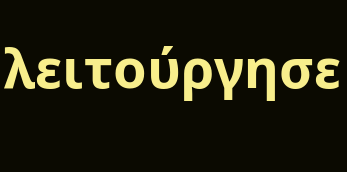λειτούργησε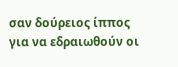σαν δούρειος ίππος για να εδραιωθούν οι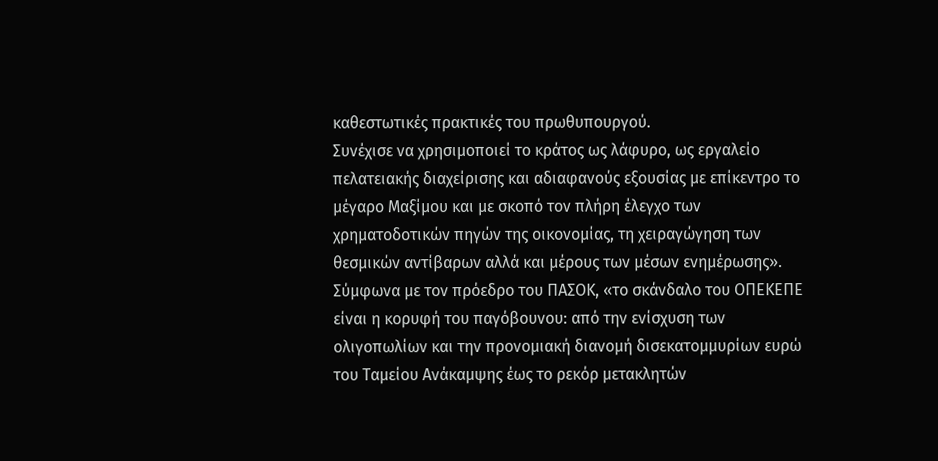καθεστωτικές πρακτικές του πρωθυπουργού.
Συνέχισε να χρησιμοποιεί το κράτος ως λάφυρο, ως εργαλείο πελατειακής διαχείρισης και αδιαφανούς εξουσίας με επίκεντρο το μέγαρο Μαξίμου και με σκοπό τον πλήρη έλεγχο των χρηματοδοτικών πηγών της οικονομίας, τη χειραγώγηση των θεσμικών αντίβαρων αλλά και μέρους των μέσων ενημέρωσης».
Σύμφωνα με τον πρόεδρο του ΠΑΣΟΚ, «το σκάνδαλο του ΟΠΕΚΕΠΕ είναι η κορυφή του παγόβουνου: από την ενίσχυση των ολιγοπωλίων και την προνομιακή διανομή δισεκατομμυρίων ευρώ του Ταμείου Ανάκαμψης έως το ρεκόρ μετακλητών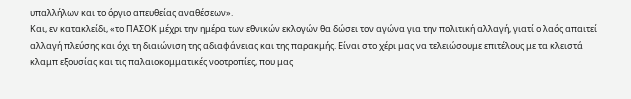υπαλλήλων και το όργιο απευθείας αναθέσεων».
Και, εν κατακλείδι, «το ΠΑΣΟΚ μέχρι την ημέρα των εθνικών εκλογών θα δώσει τον αγώνα για την πολιτική αλλαγή, γιατί ο λαός απαιτεί αλλαγή πλεύσης και όχι τη διαιώνιση της αδιαφάνειας και της παρακμής. Είναι στο χέρι μας να τελειώσουμε επιτέλους με τα κλειστά κλαμπ εξουσίας και τις παλαιοκομματικές νοοτροπίες, που μας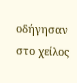οδήγησαν στο χείλος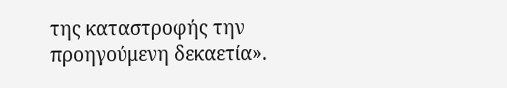της καταστροφής την προηγούμενη δεκαετία».